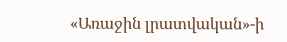«Առաջին լրատվական»-ի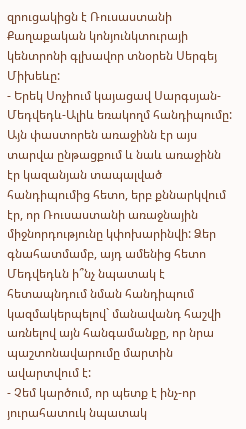զրուցակիցն է Ռուսաստանի Քաղաքական կոնյունկտուրայի կենտրոնի գլխավոր տնօրեն Սերգեյ Միխեևը:
- Երեկ Սոչիում կայացավ Սարգսյան-Մեդվեդև-Ալիև եռակողմ հանդիպումը: Այն փաստորեն առաջինն էր այս տարվա ընթացքում և նաև առաջինն էր կազանյան տապալված հանդիպումից հետո, երբ քննարկվում էր, որ Ռուսաստանի առաջնային միջնորդությունը կփոխարինվի: Ձեր գնահատմամբ, այդ ամենից հետո Մեդվեդևն ի՞նչ նպատակ է հետապնդում նման հանդիպում կազմակերպելով` մանավանդ հաշվի առնելով այն հանգամանքը, որ նրա պաշտոնավարումը մարտին ավարտվում է:
- Չեմ կարծում, որ պետք է ինչ-որ յուրահատուկ նպատակ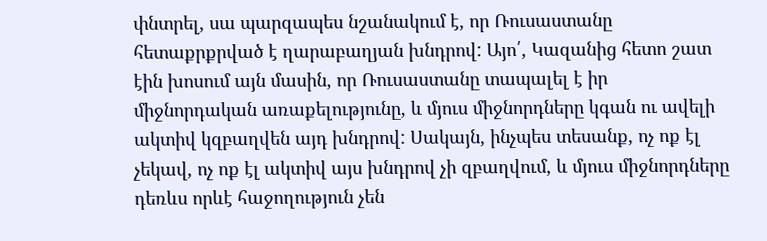փնտրել, սա պարզապես նշանակում է, որ Ռուսաստանը հետաքրքրված է ղարաբաղյան խնդրով: Այո՛, Կազանից հետո շատ էին խոսում այն մասին, որ Ռուսաստանը տապալել է իր միջնորդական առաքելությունը, և մյուս միջնորդները կգան ու ավելի ակտիվ կզբաղվեն այդ խնդրով: Սակայն, ինչպես տեսանք, ոչ ոք էլ չեկավ, ոչ ոք էլ ակտիվ այս խնդրով չի զբաղվում, և մյուս միջնորդները դեռևս որևէ հաջողություն չեն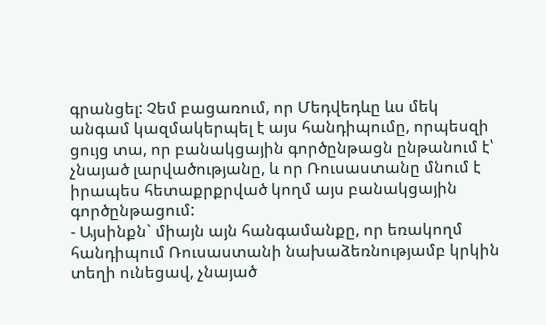գրանցել: Չեմ բացառում, որ Մեդվեդևը ևս մեկ անգամ կազմակերպել է այս հանդիպումը, որպեսզի ցույց տա, որ բանակցային գործընթացն ընթանում է՝ չնայած լարվածությանը, և որ Ռուսաստանը մնում է իրապես հետաքրքրված կողմ այս բանակցային գործընթացում:
- Այսինքն` միայն այն հանգամանքը, որ եռակողմ հանդիպում Ռուսաստանի նախաձեռնությամբ կրկին տեղի ունեցավ, չնայած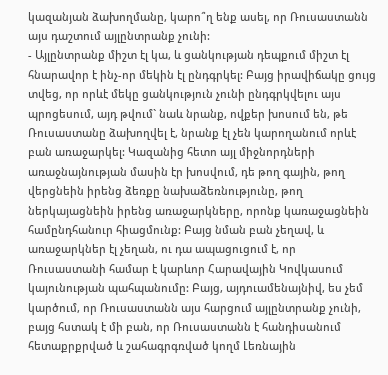կազանյան ձախողմանը, կարո՞ղ ենք ասել, որ Ռուսաստանն այս դաշտում այլընտրանք չունի:
- Այլընտրանք միշտ էլ կա, և ցանկության դեպքում միշտ էլ հնարավոր է ինչ-որ մեկին էլ ընդգրկել: Բայց իրավիճակը ցույց տվեց, որ որևէ մեկը ցանկություն չունի ընդգրկվելու այս պրոցեսում, այդ թվում` նաև նրանք, ովքեր խոսում են, թե Ռուսաստանը ձախողվել է, նրանք էլ չեն կարողանում որևէ բան առաջարկել: Կազանից հետո այլ միջնորդների առաջնայնության մասին էր խոսվում, դե թող գային, թող վերցնեին իրենց ձեռքը նախաձեռնությունը, թող ներկայացնեին իրենց առաջարկները, որոնք կառաջացնեին համընդհանուր հիացմունք: Բայց նման բան չեղավ, և առաջարկներ էլ չեղան, ու դա ապացուցում է, որ Ռուսաստանի համար է կարևոր Հարավային Կովկասում կայունության պահպանումը: Բայց, այդուամենայնիվ, ես չեմ կարծում, որ Ռուսաստանն այս հարցում այլընտրանք չունի, բայց հստակ է մի բան, որ Ռուսաստանն է հանդիսանում հետաքրքրված և շահագրգռված կողմ Լեռնային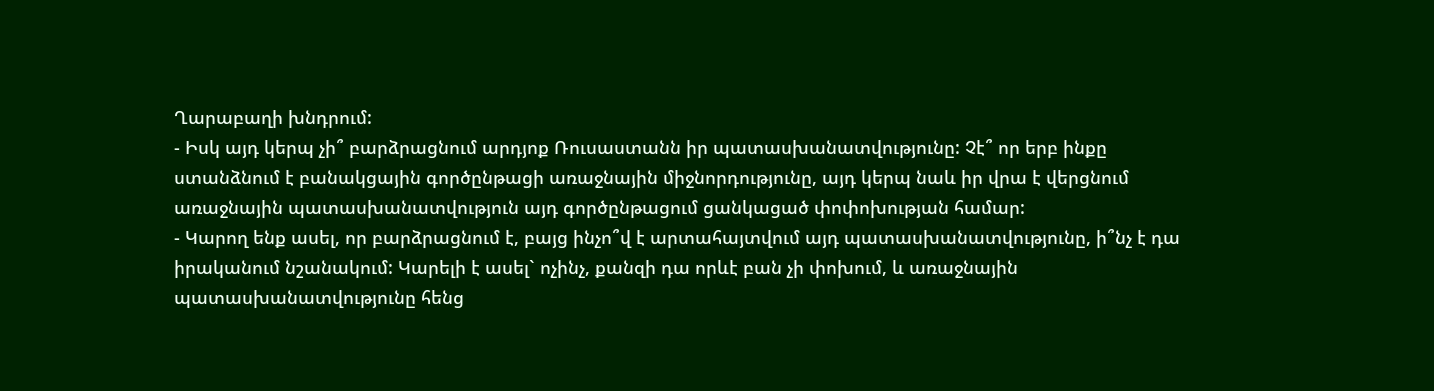Ղարաբաղի խնդրում:
- Իսկ այդ կերպ չի՞ բարձրացնում արդյոք Ռուսաստանն իր պատասխանատվությունը: Չէ՞ որ երբ ինքը ստանձնում է բանակցային գործընթացի առաջնային միջնորդությունը, այդ կերպ նաև իր վրա է վերցնում առաջնային պատասխանատվություն այդ գործընթացում ցանկացած փոփոխության համար:
- Կարող ենք ասել, որ բարձրացնում է, բայց ինչո՞վ է արտահայտվում այդ պատասխանատվությունը, ի՞նչ է դա իրականում նշանակում: Կարելի է ասել` ոչինչ, քանզի դա որևէ բան չի փոխում, և առաջնային պատասխանատվությունը հենց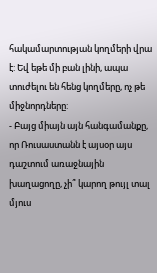հակամարտության կողմերի վրա է: Եվ եթե մի բան լինի, ապա տուժելու են հենց կողմերը, ոչ թե միջնորդները:
- Բայց միայն այն հանգամանքը, որ Ռուսաստանն է այսօր այս դաշտում առաջնային խաղացողը, չի՞ կարող թույլ տալ մյուս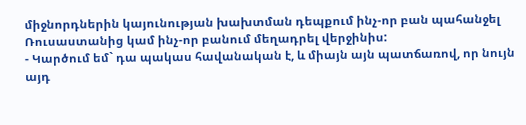միջնորդներին կայունության խախտման դեպքում ինչ-որ բան պահանջել Ռուսաստանից կամ ինչ-որ բանում մեղադրել վերջինիս:
- Կարծում եմ` դա պակաս հավանական է, և միայն այն պատճառով, որ նույն այդ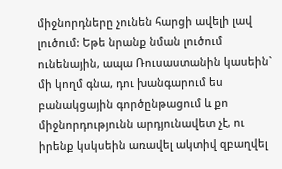միջնորդները չունեն հարցի ավելի լավ լուծում: Եթե նրանք նման լուծում ունենային, ապա Ռուսաստանին կասեին` մի կողմ գնա, դու խանգարում ես բանակցային գործընթացում և քո միջնորդությունն արդյունավետ չէ, ու իրենք կսկսեին առավել ակտիվ զբաղվել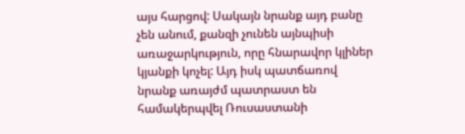այս հարցով: Սակայն նրանք այդ բանը չեն անում, քանզի չունեն այնպիսի առաջարկություն, որը հնարավոր կլիներ կյանքի կոչել: Այդ իսկ պատճառով նրանք առայժմ պատրաստ են համակերպվել Ռուսաստանի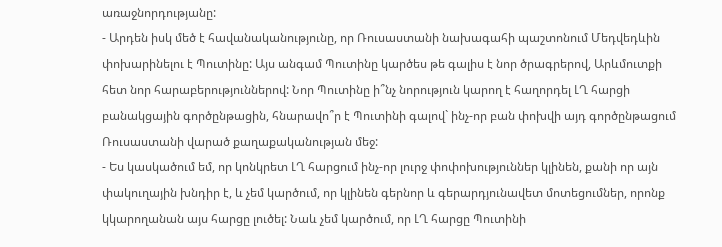առաջնորդությանը:
- Արդեն իսկ մեծ է հավանականությունը, որ Ռուսաստանի նախագահի պաշտոնում Մեդվեդևին փոխարինելու է Պուտինը: Այս անգամ Պուտինը կարծես թե գալիս է նոր ծրագրերով, Արևմուտքի հետ նոր հարաբերություններով: Նոր Պուտինը ի՞նչ նորություն կարող է հաղորդել ԼՂ հարցի բանակցային գործընթացին, հնարավո՞ր է Պուտինի գալով` ինչ-որ բան փոխվի այդ գործընթացում Ռուսաստանի վարած քաղաքականության մեջ:
- Ես կասկածում եմ, որ կոնկրետ ԼՂ հարցում ինչ-որ լուրջ փոփոխություններ կլինեն, քանի որ այն փակուղային խնդիր է, և չեմ կարծում, որ կլինեն գերնոր և գերարդյունավետ մոտեցումներ, որոնք կկարողանան այս հարցը լուծել: Նաև չեմ կարծում, որ ԼՂ հարցը Պուտինի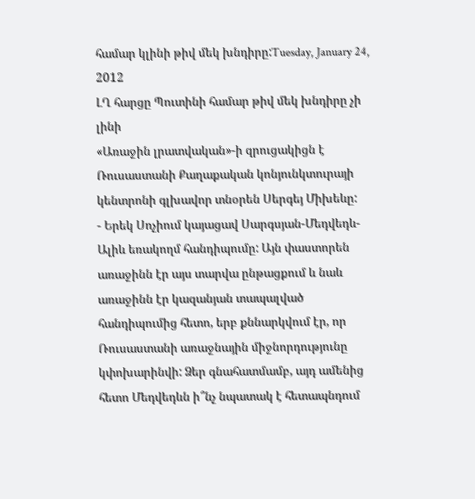համար կլինի թիվ մեկ խնդիրը:Tuesday, January 24, 2012
ԼՂ հարցը Պուտինի համար թիվ մեկ խնդիրը չի լինի
«Առաջին լրատվական»-ի զրուցակիցն է Ռուսաստանի Քաղաքական կոնյունկտուրայի կենտրոնի գլխավոր տնօրեն Սերգեյ Միխեևը:
- Երեկ Սոչիում կայացավ Սարգսյան-Մեդվեդև-Ալիև եռակողմ հանդիպումը: Այն փաստորեն առաջինն էր այս տարվա ընթացքում և նաև առաջինն էր կազանյան տապալված հանդիպումից հետո, երբ քննարկվում էր, որ Ռուսաստանի առաջնային միջնորդությունը կփոխարինվի: Ձեր գնահատմամբ, այդ ամենից հետո Մեդվեդևն ի՞նչ նպատակ է հետապնդում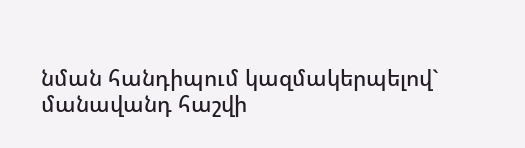նման հանդիպում կազմակերպելով` մանավանդ հաշվի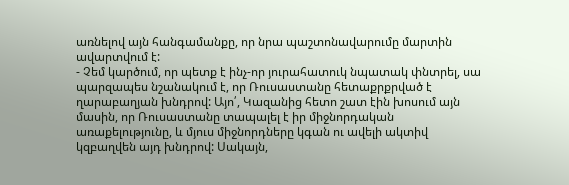առնելով այն հանգամանքը, որ նրա պաշտոնավարումը մարտին ավարտվում է:
- Չեմ կարծում, որ պետք է ինչ-որ յուրահատուկ նպատակ փնտրել, սա պարզապես նշանակում է, որ Ռուսաստանը հետաքրքրված է ղարաբաղյան խնդրով: Այո՛, Կազանից հետո շատ էին խոսում այն մասին, որ Ռուսաստանը տապալել է իր միջնորդական առաքելությունը, և մյուս միջնորդները կգան ու ավելի ակտիվ կզբաղվեն այդ խնդրով: Սակայն,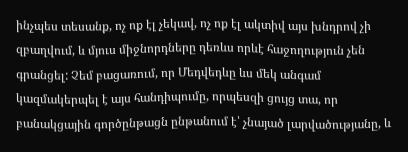ինչպես տեսանք, ոչ ոք էլ չեկավ, ոչ ոք էլ ակտիվ այս խնդրով չի զբաղվում, և մյուս միջնորդները դեռևս որևէ հաջողություն չեն գրանցել: Չեմ բացառում, որ Մեդվեդևը ևս մեկ անգամ կազմակերպել է այս հանդիպումը, որպեսզի ցույց տա, որ բանակցային գործընթացն ընթանում է՝ չնայած լարվածությանը, և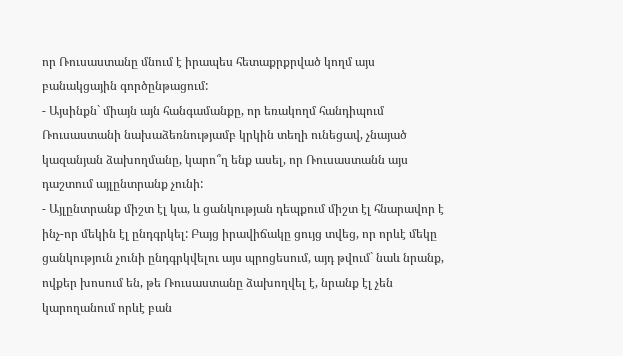որ Ռուսաստանը մնում է իրապես հետաքրքրված կողմ այս բանակցային գործընթացում:
- Այսինքն` միայն այն հանգամանքը, որ եռակողմ հանդիպում Ռուսաստանի նախաձեռնությամբ կրկին տեղի ունեցավ, չնայած կազանյան ձախողմանը, կարո՞ղ ենք ասել, որ Ռուսաստանն այս դաշտում այլընտրանք չունի:
- Այլընտրանք միշտ էլ կա, և ցանկության դեպքում միշտ էլ հնարավոր է ինչ-որ մեկին էլ ընդգրկել: Բայց իրավիճակը ցույց տվեց, որ որևէ մեկը ցանկություն չունի ընդգրկվելու այս պրոցեսում, այդ թվում` նաև նրանք, ովքեր խոսում են, թե Ռուսաստանը ձախողվել է, նրանք էլ չեն կարողանում որևէ բան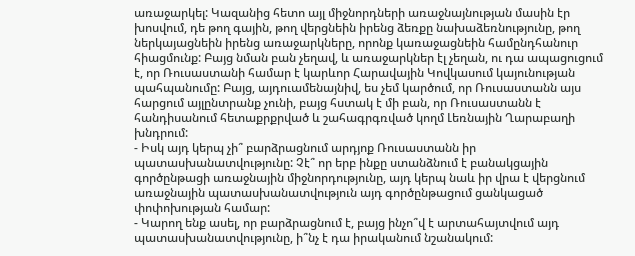առաջարկել: Կազանից հետո այլ միջնորդների առաջնայնության մասին էր խոսվում, դե թող գային, թող վերցնեին իրենց ձեռքը նախաձեռնությունը, թող ներկայացնեին իրենց առաջարկները, որոնք կառաջացնեին համընդհանուր հիացմունք: Բայց նման բան չեղավ, և առաջարկներ էլ չեղան, ու դա ապացուցում է, որ Ռուսաստանի համար է կարևոր Հարավային Կովկասում կայունության պահպանումը: Բայց, այդուամենայնիվ, ես չեմ կարծում, որ Ռուսաստանն այս հարցում այլընտրանք չունի, բայց հստակ է մի բան, որ Ռուսաստանն է հանդիսանում հետաքրքրված և շահագրգռված կողմ Լեռնային Ղարաբաղի խնդրում:
- Իսկ այդ կերպ չի՞ բարձրացնում արդյոք Ռուսաստանն իր պատասխանատվությունը: Չէ՞ որ երբ ինքը ստանձնում է բանակցային գործընթացի առաջնային միջնորդությունը, այդ կերպ նաև իր վրա է վերցնում առաջնային պատասխանատվություն այդ գործընթացում ցանկացած փոփոխության համար:
- Կարող ենք ասել, որ բարձրացնում է, բայց ինչո՞վ է արտահայտվում այդ պատասխանատվությունը, ի՞նչ է դա իրականում նշանակում: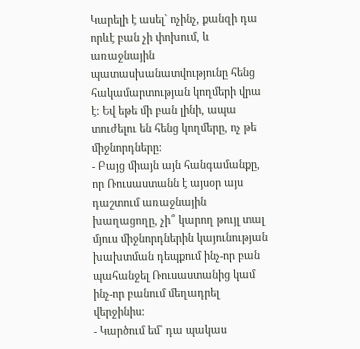Կարելի է ասել` ոչինչ, քանզի դա որևէ բան չի փոխում, և առաջնային պատասխանատվությունը հենց հակամարտության կողմերի վրա է: Եվ եթե մի բան լինի, ապա տուժելու են հենց կողմերը, ոչ թե միջնորդները:
- Բայց միայն այն հանգամանքը, որ Ռուսաստանն է այսօր այս դաշտում առաջնային խաղացողը, չի՞ կարող թույլ տալ մյուս միջնորդներին կայունության խախտման դեպքում ինչ-որ բան պահանջել Ռուսաստանից կամ ինչ-որ բանում մեղադրել վերջինիս:
- Կարծում եմ` դա պակաս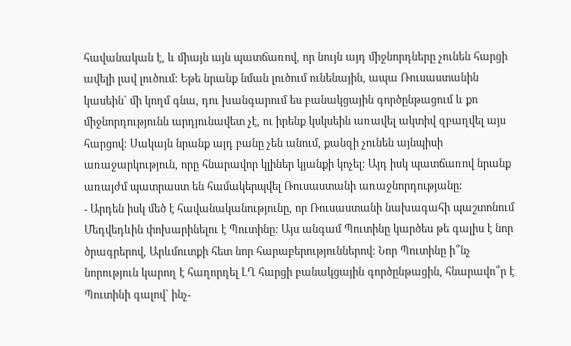հավանական է, և միայն այն պատճառով, որ նույն այդ միջնորդները չունեն հարցի ավելի լավ լուծում: Եթե նրանք նման լուծում ունենային, ապա Ռուսաստանին կասեին` մի կողմ գնա, դու խանգարում ես բանակցային գործընթացում և քո միջնորդությունն արդյունավետ չէ, ու իրենք կսկսեին առավել ակտիվ զբաղվել այս հարցով: Սակայն նրանք այդ բանը չեն անում, քանզի չունեն այնպիսի առաջարկություն, որը հնարավոր կլիներ կյանքի կոչել: Այդ իսկ պատճառով նրանք առայժմ պատրաստ են համակերպվել Ռուսաստանի առաջնորդությանը:
- Արդեն իսկ մեծ է հավանականությունը, որ Ռուսաստանի նախագահի պաշտոնում Մեդվեդևին փոխարինելու է Պուտինը: Այս անգամ Պուտինը կարծես թե գալիս է նոր ծրագրերով, Արևմուտքի հետ նոր հարաբերություններով: Նոր Պուտինը ի՞նչ նորություն կարող է հաղորդել ԼՂ հարցի բանակցային գործընթացին, հնարավո՞ր է Պուտինի գալով` ինչ-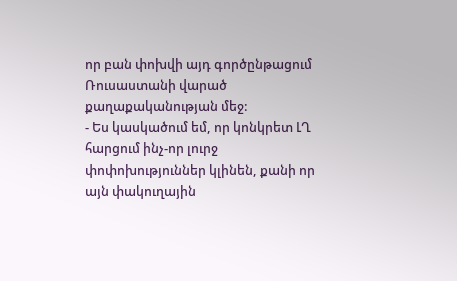որ բան փոխվի այդ գործընթացում Ռուսաստանի վարած քաղաքականության մեջ:
- Ես կասկածում եմ, որ կոնկրետ ԼՂ հարցում ինչ-որ լուրջ փոփոխություններ կլինեն, քանի որ այն փակուղային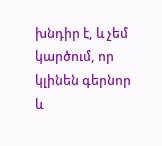խնդիր է, և չեմ կարծում, որ կլինեն գերնոր և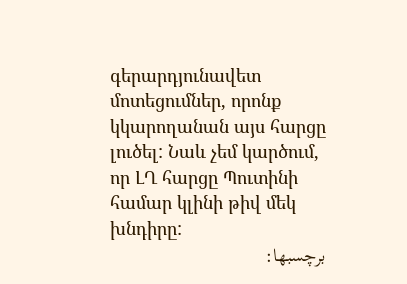գերարդյունավետ մոտեցումներ, որոնք կկարողանան այս հարցը լուծել: Նաև չեմ կարծում, որ ԼՂ հարցը Պուտինի համար կլինի թիվ մեկ խնդիրը:
برچسبها: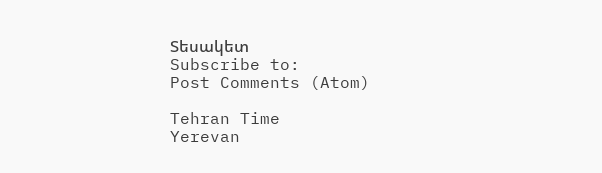Տեսակետ
Subscribe to:
Post Comments (Atom)

Tehran Time
Yerevan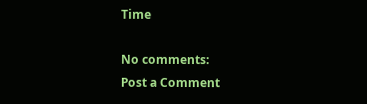Time

No comments:
Post a Comment